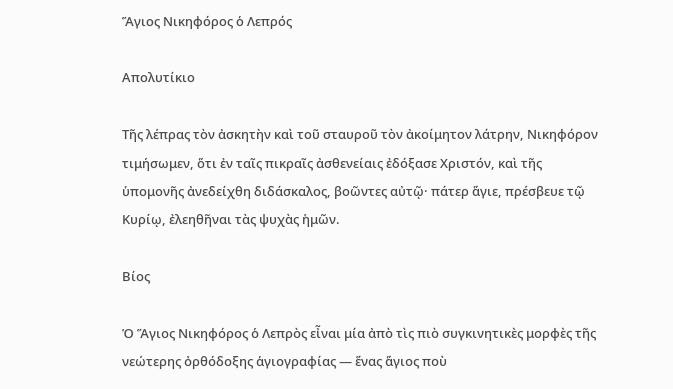Ἅγιος Νικηφόρος ὁ Λεπρός

Απολυτίκιο

Τῆς λέπρας τὸν ἀσκητὴν καὶ τοῦ σταυροῦ τὸν ἀκοίμητον λάτρην, Νικηφόρον τιμήσωμεν, ὅτι ἐν ταῖς πικραῖς ἀσθενείαις ἐδόξασε Χριστόν, καὶ τῆς ὑπομονῆς ἀνεδείχθη διδάσκαλος, βοῶντες αὐτῷ· πάτερ ἅγιε, πρέσβευε τῷ Κυρίῳ, ἐλεηθῆναι τὰς ψυχὰς ἡμῶν.

Βίος

Ὁ Ἅγιος Νικηφόρος ὁ Λεπρὸς εἶναι μία ἀπὸ τὶς πιὸ συγκινητικὲς μορφὲς τῆς νεώτερης ὀρθόδοξης ἁγιογραφίας — ἕνας ἅγιος ποὺ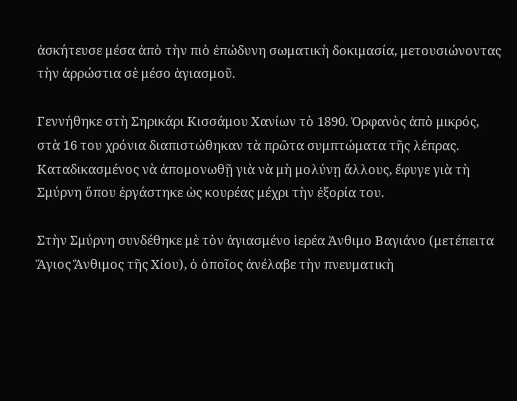ἀσκήτευσε μέσα ἀπὸ τὴν πιὸ ἐπώδυνη σωματικὴ δοκιμασία, μετουσιώνοντας τὴν ἀρρώστια σὲ μέσο ἁγιασμοῦ.

Γεννήθηκε στὴ Σηρικάρι Κισσάμου Χανίων τὸ 1890. Ὀρφανὸς ἀπὸ μικρός, στὰ 16 του χρόνια διαπιστώθηκαν τὰ πρῶτα συμπτώματα τῆς λέπρας. Καταδικασμένος νὰ ἀπομονωθῇ γιὰ νὰ μὴ μολύνῃ ἄλλους, ἔφυγε γιὰ τὴ Σμύρνη ὅπου ἐργάστηκε ὡς κουρέας μέχρι τὴν ἐξορία του.

Στὴν Σμύρνη συνδέθηκε μὲ τὸν ἁγιασμένο ἱερέα Ἀνθιμο Βαγιάνο (μετέπειτα Ἅγιος Ἄνθιμος τῆς Χίου), ὁ ὁποῖος ἀνέλαβε τὴν πνευματικὴ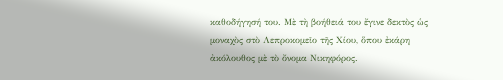καθοδήγησή του. Μὲ τὴ βοήθειά του ἔγινε δεκτὸς ὡς μοναχὸς στὸ Λεπροκομεῖο τῆς Χίου, ὅπου ἐκάρη ἀκόλουθος μὲ τὸ ὄνομα Νικηφόρος.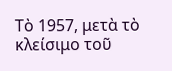Τὸ 1957, μετὰ τὸ κλείσιμο τοῦ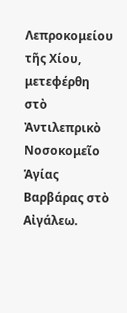Λεπροκομείου τῆς Χίου, μετεφέρθη στὸ Ἀντιλεπρικὸ Νοσοκομεῖο Ἁγίας Βαρβάρας στὸ Αἰγάλεω.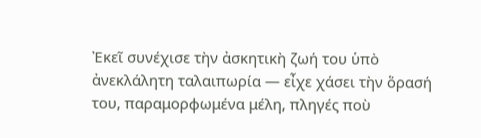Ἐκεῖ συνέχισε τὴν ἀσκητικὴ ζωή του ὑπὸ ἀνεκλάλητη ταλαιπωρία — εἶχε χάσει τὴν ὅρασή του, παραμορφωμένα μέλη, πληγές ποὺ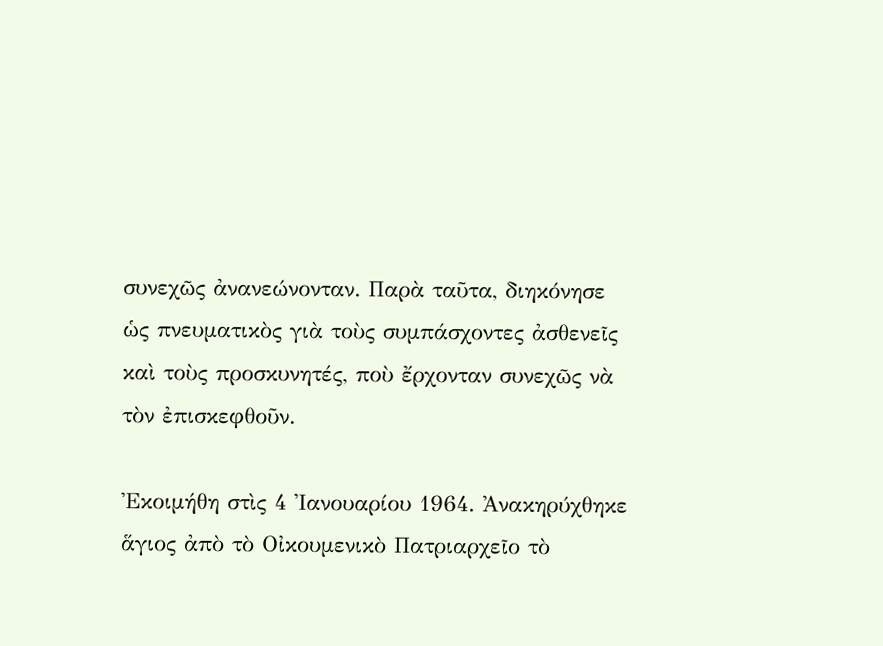συνεχῶς ἀνανεώνονταν. Παρὰ ταῦτα, διηκόνησε ὡς πνευματικὸς γιὰ τοὺς συμπάσχοντες ἀσθενεῖς καὶ τοὺς προσκυνητές, ποὺ ἔρχονταν συνεχῶς νὰ τὸν ἐπισκεφθοῦν.

Ἐκοιμήθη στὶς 4 Ἰανουαρίου 1964. Ἀνακηρύχθηκε ἅγιος ἀπὸ τὸ Οἰκουμενικὸ Πατριαρχεῖο τὸ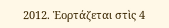2012. Ἑορτάζεται στὶς 4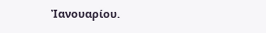Ἰανουαρίου.